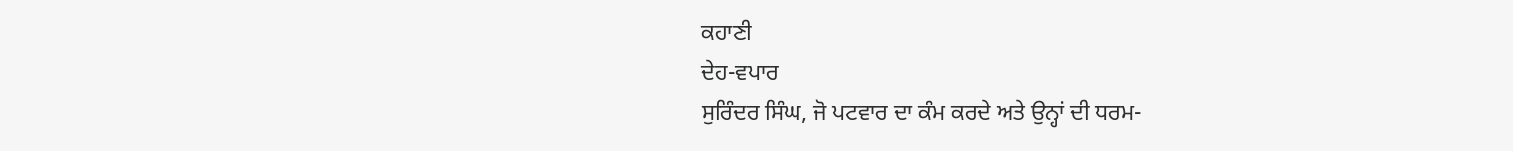ਕਹਾਣੀ
ਦੇਹ-ਵਪਾਰ
ਸੁਰਿੰਦਰ ਸਿੰਘ, ਜੋ ਪਟਵਾਰ ਦਾ ਕੰਮ ਕਰਦੇ ਅਤੇ ਉਨ੍ਹਾਂ ਦੀ ਧਰਮ-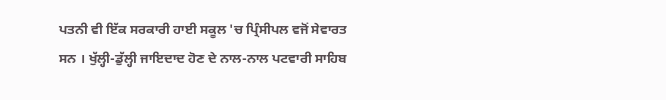ਪਤਨੀ ਵੀ ਇੱਕ ਸਰਕਾਰੀ ਹਾਈ ਸਕੂਲ 'ਚ ਪ੍ਰਿੰਸੀਪਲ ਵਜੋਂ ਸੇਵਾਰਤ ਸਨ । ਖੁੱਲ੍ਹੀ-ਡੁੱਲ੍ਹੀ ਜਾਇਦਾਦ ਹੋਣ ਦੇ ਨਾਲ-ਨਾਲ ਪਟਵਾਰੀ ਸਾਹਿਬ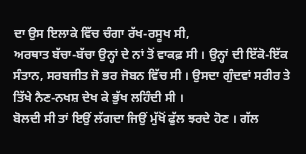ਦਾ ਉਸ ਇਲਾਕੇ ਵਿੱਚ ਚੰਗਾ ਰੱਖ-ਰਸੂਖ ਸੀ,
ਅਰਥਾਤ ਬੱਚਾ-ਬੱਚਾ ਉਨ੍ਹਾਂ ਦੇ ਨਾਂ ਤੋਂ ਵਾਕਫ਼ ਸੀ । ਉਨ੍ਹਾਂ ਦੀ ਇੱਕੋ-ਇੱਕ ਸੰਤਾਨ, ਸਰਬਜੀਤ ਜੋ ਭਰ ਜੋਬਨ ਵਿੱਚ ਸੀ । ਉਸਦਾ ਗੁੰਦਵਾਂ ਸਰੀਰ ਤੇ ਤਿੱਖੇ ਨੈਣ-ਨਖਸ਼ ਦੇਖ ਕੇ ਭੁੱਖ ਲਹਿੰਦੀ ਸੀ ।
ਬੋਲਦੀ ਸੀ ਤਾਂ ਇਉਂ ਲੱਗਦਾ ਜਿਉਂ ਮੁੱਖੋਂ ਫੁੱਲ ਝਰਦੇ ਹੋਣ । ਗੱਲ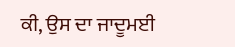ਕੀ, ਉਸ ਦਾ ਜਾਦੂਮਈ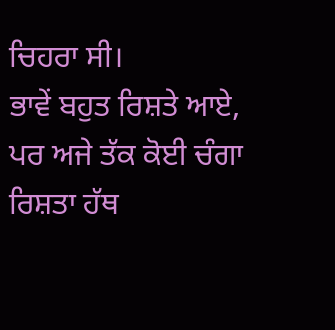ਚਿਹਰਾ ਸੀ।
ਭਾਵੇਂ ਬਹੁਤ ਰਿਸ਼ਤੇ ਆਏ, ਪਰ ਅਜੇ ਤੱਕ ਕੋਈ ਚੰਗਾ ਰਿਸ਼ਤਾ ਹੱਥ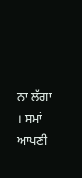ਨਾ ਲੱਗਾ । ਸਮਾਂ ਆਪਣੀ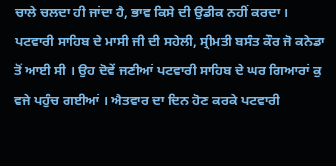ਚਾਲੇ ਚਲਦਾ ਹੀ ਜਾਂਦਾ ਹੈ, ਭਾਵ ਕਿਸੇ ਦੀ ਉਡੀਕ ਨਹੀਂ ਕਰਦਾ ।
ਪਟਵਾਰੀ ਸਾਹਿਬ ਦੇ ਮਾਸੀ ਜੀ ਦੀ ਸਹੇਲੀ, ਸ੍ਰੀਮਤੀ ਬਸੰਤ ਕੌਰ ਜੋ ਕਨੇਡਾ ਤੋਂ ਆਈ ਸੀ । ਉਹ ਦੋਵੇਂ ਜਣੀਆਂ ਪਟਵਾਰੀ ਸਾਹਿਬ ਦੇ ਘਰ ਗਿਆਰਾਂ ਕੁ ਵਜੇ ਪਹੁੰਚ ਗਈਆਂ । ਐਤਵਾਰ ਦਾ ਦਿਨ ਹੋਣ ਕਰਕੇ ਪਟਵਾਰੀ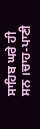ਸਾਹਿਬ ਘਰੇ ਹੀ ਸਨ ।ਚਾਹ-ਪਾਣੀ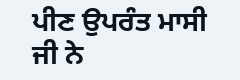ਪੀਣ ਉਪਰੰਤ ਮਾਸੀ ਜੀ ਨੇ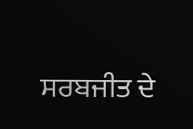ਸਰਬਜੀਤ ਦੇ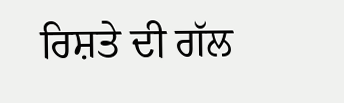ਰਿਸ਼ਤੇ ਦੀ ਗੱਲ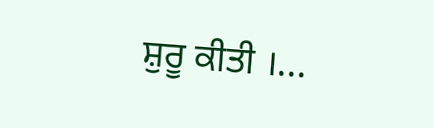ਸ਼ੁਰੂ ਕੀਤੀ ।...